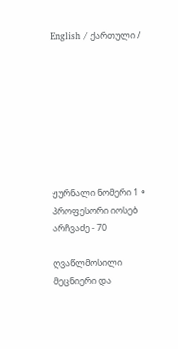English / ქართული /








ჟურნალი ნომერი 1 ∘
პროფესორი იოსებ არჩვაძე - 70

ღვაწლმოსილი მეცნიერი და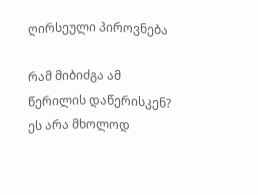ღირსეული პიროვნება

რამ მიბიძგა ამ წერილის დაწერისკენ? ეს არა მხოლოდ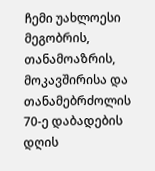ჩემი უახლოესი მეგობრის, თანამოაზრის, მოკავშირისა და თანამებრძოლის 70-ე დაბადების დღის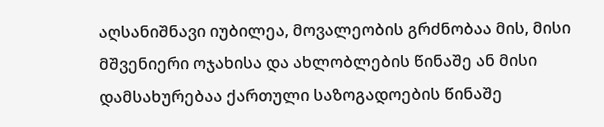აღსანიშნავი იუბილეა, მოვალეობის გრძნობაა მის, მისი მშვენიერი ოჯახისა და ახლობლების წინაშე ან მისი დამსახურებაა ქართული საზოგადოების წინაშე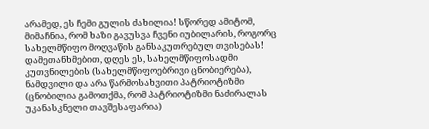არამედ, ეს ჩემი გულის ძახილია! სწორედ ამიტომ, მიმაჩნია, რომ ხაზი გავუსვა ჩვენი იუბილარის, როგორც სახელმწიფო მოღვაწის განსაკუთრებულ თვისებას! დამეთანხმებით, დღეს ეს, სახელმწიფოსადმი კუთვნილების (სახელმწიფოებრივი ცნობიერება), ნამდვილი და არა წარმოსახვითი პატრიოტიზმი (ცნობილია გამოთქმა, რომ პატრიოტიზმი ნაძირალას უკანასკნელი თავშესაფარია)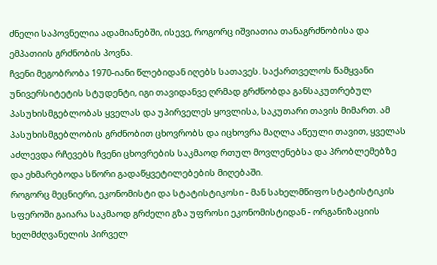ძნელი საპოვნელია ადამიანებში, ისევე, როგორც იშვიათია თანაგრძნობისა და ემპათიის გრძნობის პოვნა.
ჩვენი მეგობრობა 1970-იანი წლებიდან იღებს სათავეს. საქართველოს წამყვანი უნივერსიტეტის სტუდენტი, იგი თავიდანვე ღრმად გრძნობდა განსაკუთრებულ პასუხისმგებლობას ყველას და უპირველეს ყოვლისა, საკუთარი თავის მიმართ. ამ პასუხისმგებლობის გრძნობით ცხოვრობს და იცხოვრა მაღლა აწეული თავით, ყველას აძლევდა რჩევებს ჩვენი ცხოვრების საკმაოდ რთულ მოვლენებსა და პრობლემებზე და ეხმარებოდა სწორი გადაწყვეტილებების მიღებაში.
როგორც მეცნიერი, ეკონომისტი და სტატისტიკოსი - მან სახელმწიფო სტატისტიკის სფეროში გაიარა საკმაოდ გრძელი გზა უფროსი ეკონომისტიდან - ორგანიზაციის ხელმძღვანელის პირველ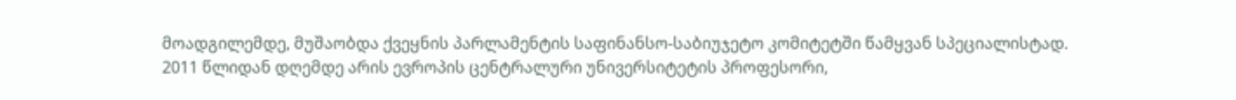მოადგილემდე, მუშაობდა ქვეყნის პარლამენტის საფინანსო-საბიუჯეტო კომიტეტში წამყვან სპეციალისტად. 2011 წლიდან დღემდე არის ევროპის ცენტრალური უნივერსიტეტის პროფესორი,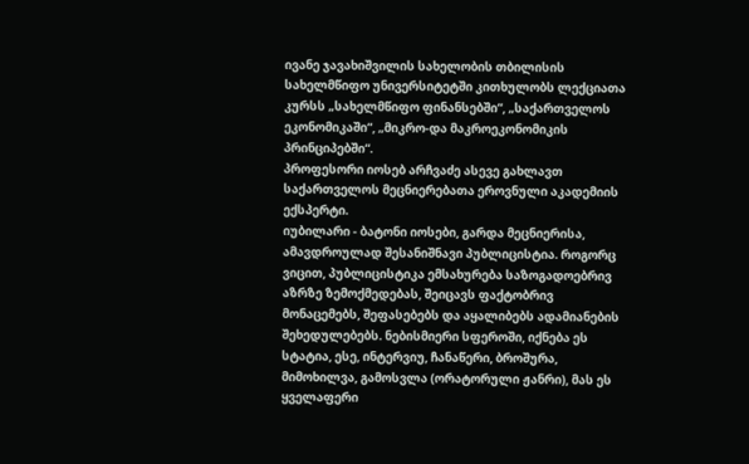ივანე ჯავახიშვილის სახელობის თბილისის სახელმწიფო უნივერსიტეტში კითხულობს ლექციათა კურსს „სახელმწიფო ფინანსებში“, „საქართველოს ეკონომიკაში“, „მიკრო-და მაკროეკონომიკის პრინციპებში“.
პროფესორი იოსებ არჩვაძე ასევე გახლავთ საქართველოს მეცნიერებათა ეროვნული აკადემიის ექსპერტი.
იუბილარი - ბატონი იოსები, გარდა მეცნიერისა, ამავდროულად შესანიშნავი პუბლიცისტია. როგორც ვიცით, პუბლიცისტიკა ემსახურება საზოგადოებრივ აზრზე ზემოქმედებას, შეიცავს ფაქტობრივ მონაცემებს, შეფასებებს და აყალიბებს ადამიანების შეხედულებებს. ნებისმიერი სფეროში, იქნება ეს სტატია, ესე, ინტერვიუ, ჩანაწერი, ბროშურა, მიმოხილვა, გამოსვლა (ორატორული ჟანრი), მას ეს ყველაფერი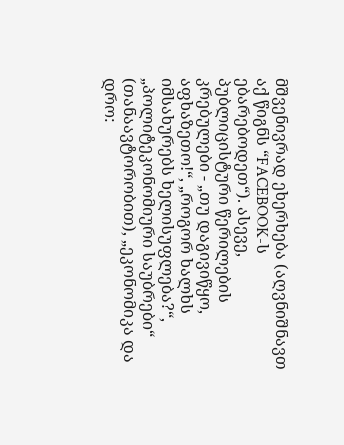მშვენივრად ეხერხება (აღვნიშნავთ აქ წიგნს “FACEBOOK-ს ებარებოდეთ“). ასევე, პუბლიცისტური წერილების კრებულები - „თუ დაგივიწყო, აფხაზეთო!“, „როგორ ხალხს იმსახურებს ხელისუფლება?“, „პოლიტეკონომიური საუბრები“ (თანაავტორობით), „ეკონომიკა და დრო: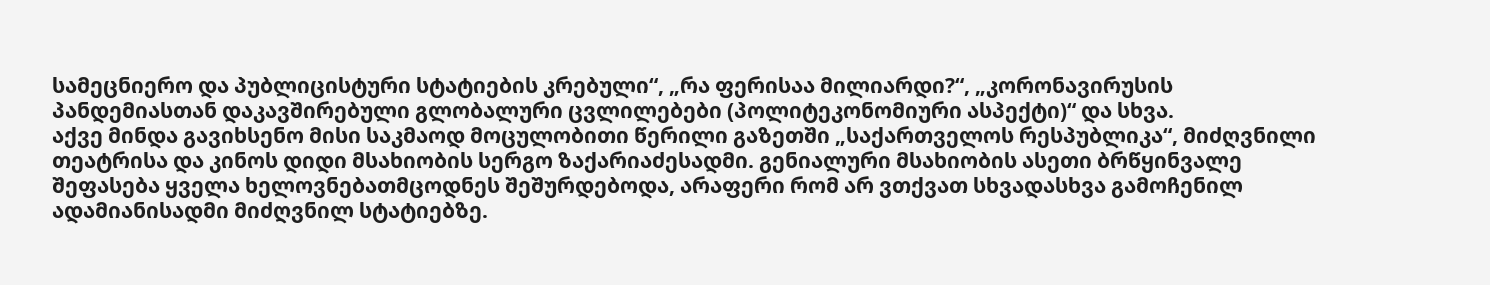სამეცნიერო და პუბლიცისტური სტატიების კრებული“, „რა ფერისაა მილიარდი?“, „კორონავირუსის პანდემიასთან დაკავშირებული გლობალური ცვლილებები (პოლიტეკონომიური ასპექტი)“ და სხვა.
აქვე მინდა გავიხსენო მისი საკმაოდ მოცულობითი წერილი გაზეთში „საქართველოს რესპუბლიკა“, მიძღვნილი თეატრისა და კინოს დიდი მსახიობის სერგო ზაქარიაძესადმი. გენიალური მსახიობის ასეთი ბრწყინვალე შეფასება ყველა ხელოვნებათმცოდნეს შეშურდებოდა, არაფერი რომ არ ვთქვათ სხვადასხვა გამოჩენილ ადამიანისადმი მიძღვნილ სტატიებზე.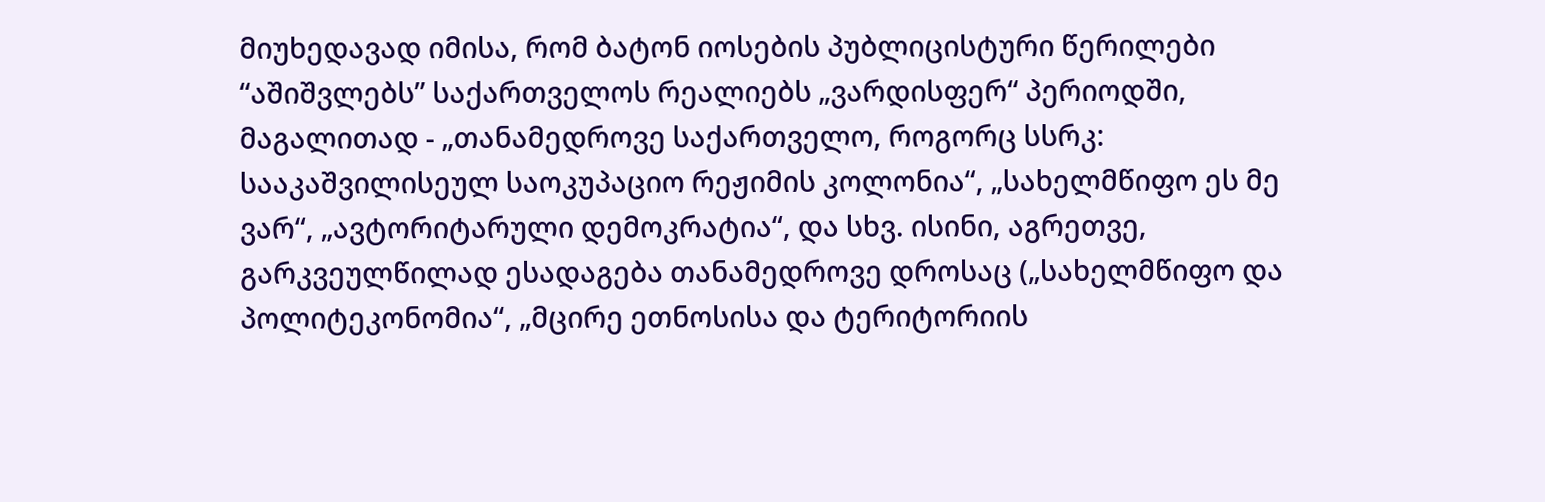მიუხედავად იმისა, რომ ბატონ იოსების პუბლიცისტური წერილები “აშიშვლებს” საქართველოს რეალიებს „ვარდისფერ“ პერიოდში, მაგალითად - „თანამედროვე საქართველო, როგორც სსრკ: სააკაშვილისეულ საოკუპაციო რეჟიმის კოლონია“, „სახელმწიფო ეს მე ვარ“, „ავტორიტარული დემოკრატია“, და სხვ. ისინი, აგრეთვე, გარკვეულწილად ესადაგება თანამედროვე დროსაც („სახელმწიფო და პოლიტეკონომია“, „მცირე ეთნოსისა და ტერიტორიის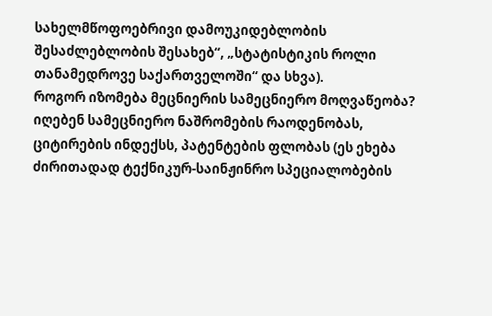სახელმწოფოებრივი დამოუკიდებლობის შესაძლებლობის შესახებ“, „სტატისტიკის როლი თანამედროვე საქართველოში“ და სხვა).
როგორ იზომება მეცნიერის სამეცნიერო მოღვაწეობა? იღებენ სამეცნიერო ნაშრომების რაოდენობას, ციტირების ინდექსს, პატენტების ფლობას (ეს ეხება ძირითადად ტექნიკურ-საინჟინრო სპეციალობების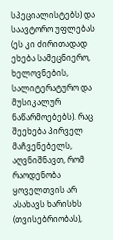სპეციალისტებს) და საავტორო უფლებას (ეს კი ძირითადად ეხება სამეცნიერო, ხელოვნების, სალიტერატურო და მუსიკალურ ნაწარმოებებს). რაც შეეხება პირველ მაჩვენებელს, აღვნიშნავთ, რომ რაოდენობა ყოველთვის არ ასახავს ხარისხს (თვისებრიობას),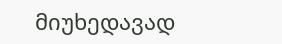მიუხედავად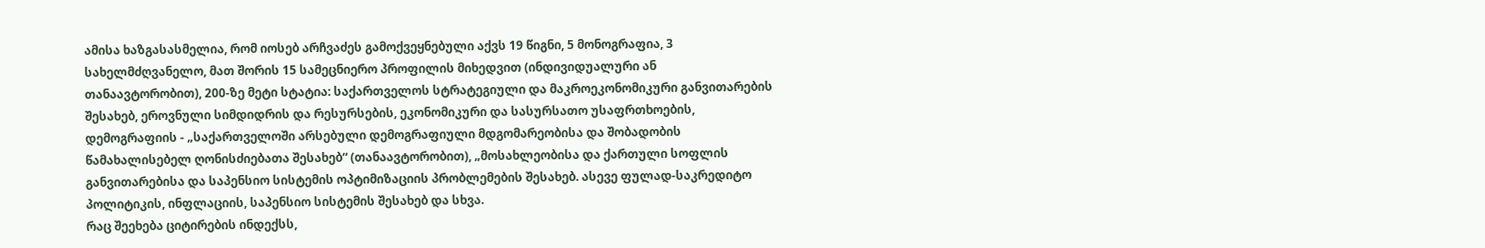ამისა ხაზგასასმელია, რომ იოსებ არჩვაძეს გამოქვეყნებული აქვს 19 წიგნი, 5 მონოგრაფია, 3 სახელმძღვანელო, მათ შორის 15 სამეცნიერო პროფილის მიხედვით (ინდივიდუალური ან თანაავტორობით), 200-ზე მეტი სტატია: საქართველოს სტრატეგიული და მაკროეკონომიკური განვითარების შესახებ, ეროვნული სიმდიდრის და რესურსების, ეკონომიკური და სასურსათო უსაფრთხოების, დემოგრაფიის - „საქართველოში არსებული დემოგრაფიული მდგომარეობისა და შობადობის წამახალისებელ ღონისძიებათა შესახებ“ (თანაავტორობით), „მოსახლეობისა და ქართული სოფლის განვითარებისა და საპენსიო სისტემის ოპტიმიზაციის პრობლემების შესახებ. ასევე ფულად-საკრედიტო პოლიტიკის, ინფლაციის, საპენსიო სისტემის შესახებ და სხვა.
რაც შეეხება ციტირების ინდექსს,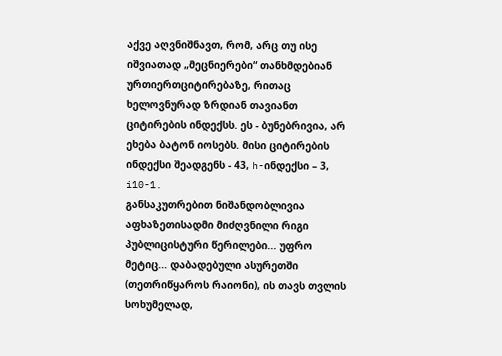აქვე აღვნიშნავთ, რომ, არც თუ ისე იშვიათად „მეცნიერები“ თანხმდებიან ურთიერთციტირებაზე, რითაც ხელოვნურად ზრდიან თავიანთ ციტირების ინდექსს. ეს - ბუნებრივია, არ ეხება ბატონ იოსებს. მისი ციტირების ინდექსი შეადგენს - 43, h-ინდექსი – 3, i10-1.
განსაკუთრებით ნიშანდობლივია აფხაზეთისადმი მიძღვნილი რიგი პუბლიცისტური წერილები... უფრო მეტიც... დაბადებული ასურეთში (თეთრიწყაროს რაიონი), ის თავს თვლის სოხუმელად,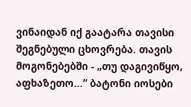ვინაიდან იქ გაატარა თავისი შეგნებული ცხოვრება. თავის მოგონებებში - „თუ დაგივიწყო, აფხაზეთო...“ ბატონი იოსები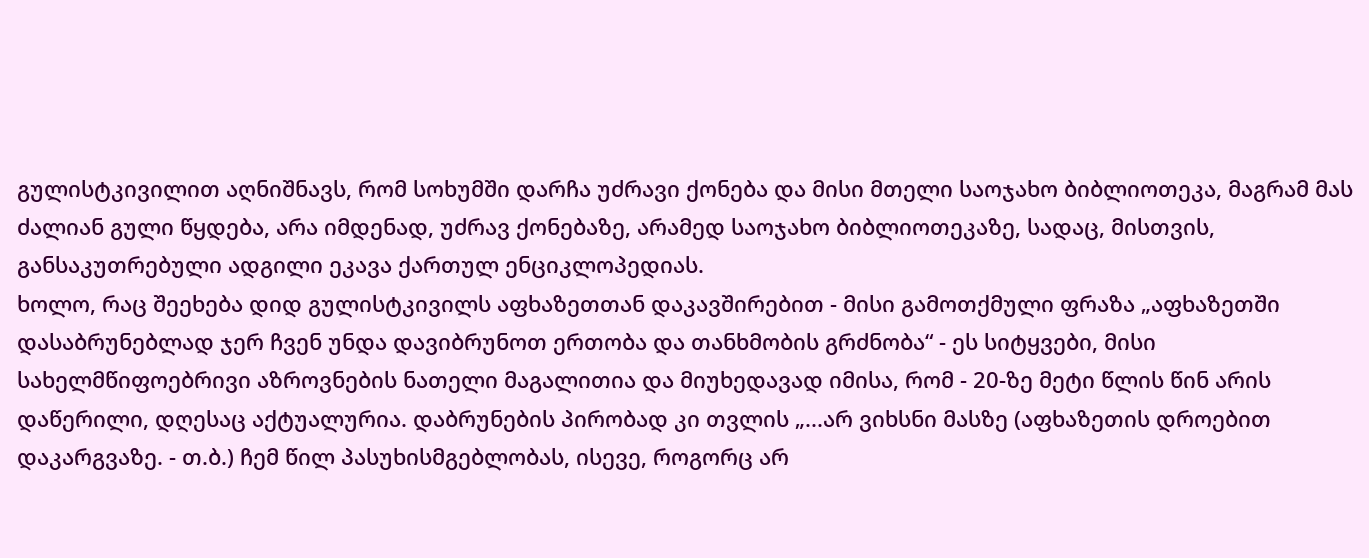გულისტკივილით აღნიშნავს, რომ სოხუმში დარჩა უძრავი ქონება და მისი მთელი საოჯახო ბიბლიოთეკა, მაგრამ მას ძალიან გული წყდება, არა იმდენად, უძრავ ქონებაზე, არამედ საოჯახო ბიბლიოთეკაზე, სადაც, მისთვის, განსაკუთრებული ადგილი ეკავა ქართულ ენციკლოპედიას.
ხოლო, რაც შეეხება დიდ გულისტკივილს აფხაზეთთან დაკავშირებით - მისი გამოთქმული ფრაზა „აფხაზეთში დასაბრუნებლად ჯერ ჩვენ უნდა დავიბრუნოთ ერთობა და თანხმობის გრძნობა“ - ეს სიტყვები, მისი სახელმწიფოებრივი აზროვნების ნათელი მაგალითია და მიუხედავად იმისა, რომ - 20-ზე მეტი წლის წინ არის დაწერილი, დღესაც აქტუალურია. დაბრუნების პირობად კი თვლის „...არ ვიხსნი მასზე (აფხაზეთის დროებით დაკარგვაზე. - თ.ბ.) ჩემ წილ პასუხისმგებლობას, ისევე, როგორც არ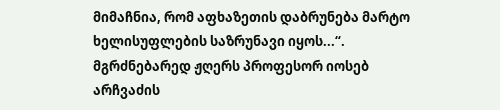მიმაჩნია, რომ აფხაზეთის დაბრუნება მარტო ხელისუფლების საზრუნავი იყოს...“. მგრძნებარედ ჟღერს პროფესორ იოსებ არჩვაძის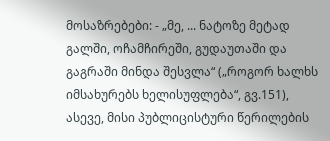მოსაზრებები: - „მე, ... ნატოზე მეტად გალში, ოჩამჩირეში, გუდაუთაში და გაგრაში მინდა შესვლა“ („როგორ ხალხს იმსახურებს ხელისუფლება“, გვ.151), ასევე, მისი პუბლიცისტური წერილების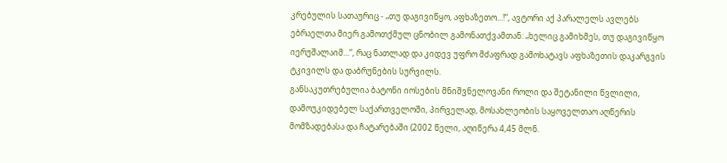კრებულის სათაურიც - „თუ დაგივიწყო, აფხაზეთო...!“, ავტორი აქ პარალელს ავლებს ებრაელთა მიერ გამოთქმულ ცნობილ გამონათქვამთან: „ხელიც გამიხმეს, თუ დაგივიწყო იერუშალაიმ...“, რაც ნათლად და კიდევ უფრო მძაფრად გამოხატავს აფხაზეთის დაკარგვის ტკივილს და დაბრუნების სურვილს.
განსაკუთრებულია ბატონი იოსების მნიშვნელოვანი როლი და შეტანილი წვლილი, დამოუკიდებელ საქართველოში, პირველად, მოსახლეობის საყოველთაო აღწერის მომზადებასა და ჩატარებაში (2002 წელი, აღიწერა 4,45 მლნ.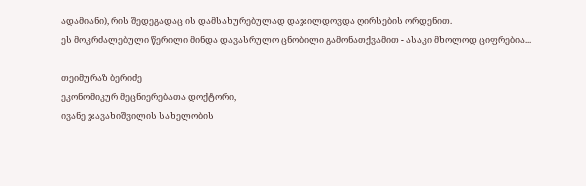ადამიანი), რის შედეგადაც ის დამსახურებულად დაჯილდოვდა ღირსების ორდენით.
ეს მოკრძალებული წერილი მინდა დავასრულო ცნობილი გამონათქვამით - ასაკი მხოლოდ ციფრებია...

თეიმურაზ ბერიძე
ეკონომიკურ მეცნიერებათა დოქტორი,
ივანე ჯავახიშვილის სახელობის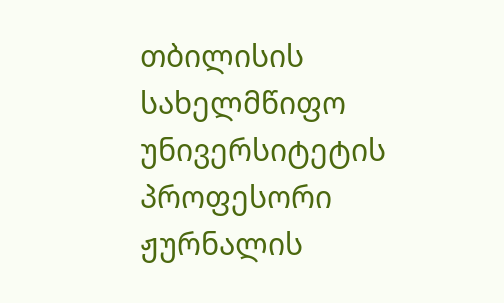თბილისის
სახელმწიფო უნივერსიტეტის პროფესორი
ჟურნალის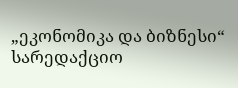„ეკონომიკა და ბიზნესი“ სარედაქციო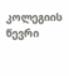კოლეგიის წევრი